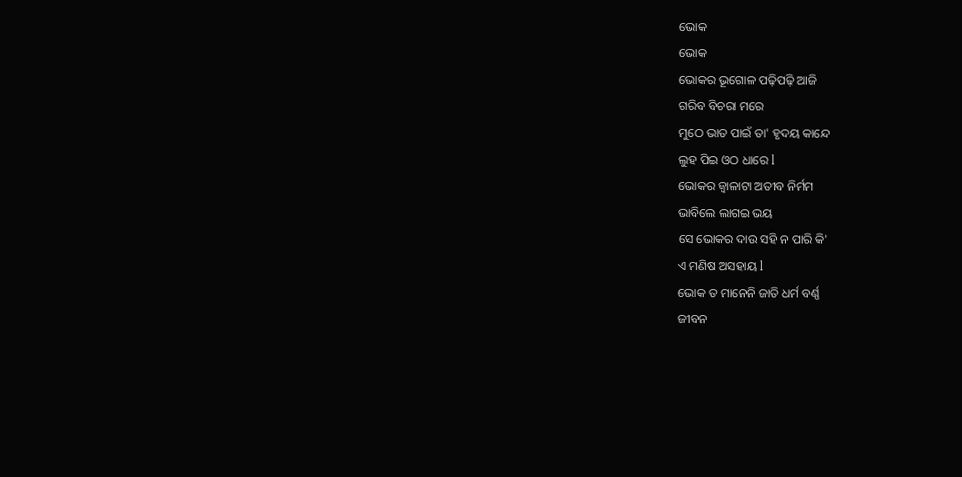ଭୋକ
ଭୋକ
ଭୋକର ଭୂଗୋଳ ପଢ଼ିପଢ଼ି ଆଜି
ଗରିବ ବିଚରା ମରେ
ମୁଠେ ଭାତ ପାଇଁ ତା' ହୃଦୟ କାନ୍ଦେ
ଲୁହ ପିଇ ଓଠ ଧାରେ l
ଭୋକର ଜ୍ୱାଳାଟା ଅତୀବ ନିର୍ମମ
ଭାବିଲେ ଲାଗଇ ଭୟ
ସେ ଭୋକର ଦାଉ ସହି ନ ପାରି କି'
ଏ ମଣିଷ ଅସହାୟ l
ଭୋକ ତ ମାନେନି ଜାତି ଧର୍ମ ବର୍ଣ୍ଣ
ଜୀବନ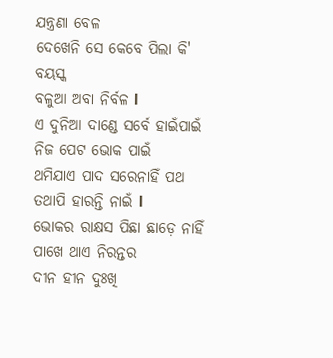ଯନ୍ତ୍ରଣା ବେଳ
ଦେଖେନି ସେ କେବେ ପିଲା କି' ବୟସ୍କ
ବଳୁଆ ଅବା ନିର୍ବଳ l
ଏ ଦୁନିଆ ଦାଣ୍ଡେ ସର୍ବେ ହାଇଁପାଇଁ
ନିଜ ପେଟ ଭୋକ ପାଇଁ
ଥମିଯାଏ ପାଦ ସରେନାହିଁ ପଥ
ତଥାପି ହାରନ୍ତି ନାଇଁ l
ଭୋକର ରାକ୍ଷସ ପିଛା ଛାଡ଼େ ନାହିଁ
ପାଖେ ଥାଏ ନିରନ୍ତର
ଦୀନ ହୀନ ଦୁଃଖି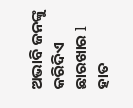ଅଭାବି ଜନଙ୍କୁ
କରିଦିଏ ଛାରଖାର l
ହାତ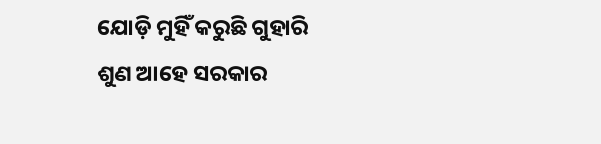ଯୋଡ଼ି ମୁହିଁ କରୁଛି ଗୁହାରି
ଶୁଣ ଆହେ ସରକାର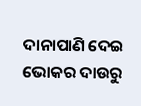ଦାନାପାଣି ଦେଇ ଭୋକର ଦାଉରୁ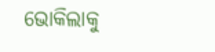ଭୋକିଲାକୁ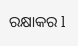ରକ୍ଷାକର l